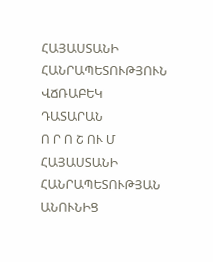ՀԱՅԱՍՏԱՆԻ ՀԱՆՐԱՊԵՏՈՒԹՅՈՒՆ
ՎՃՌԱԲԵԿ ԴԱՏԱՐԱՆ
Ո Ր Ո Շ ՈՒ Մ
ՀԱՅԱՍՏԱՆԻ ՀԱՆՐԱՊԵՏՈՒԹՅԱՆ ԱՆՈՒՆԻՑ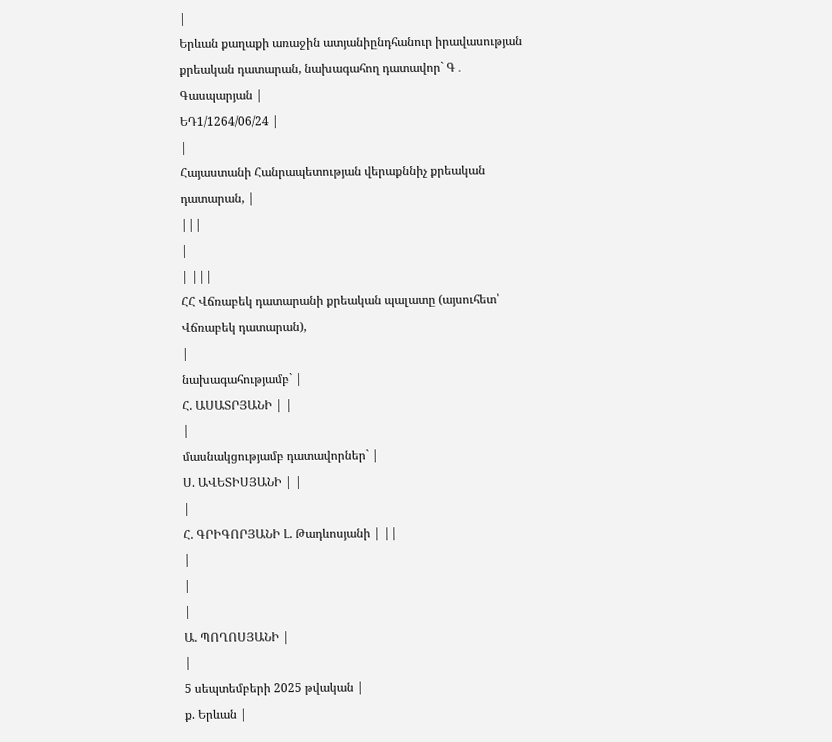|
Երևան քաղաքի առաջին ատյանիընդհանուր իրավասության քրեական դատարան, նախագահող դատավոր` Գ․ Գասպարյան |
ԵԴ1/1264/06/24 |
|
Հայաստանի Հանրապետության վերաքննիչ քրեական դատարան, |
|||
|
| |||
ՀՀ Վճռաբեկ դատարանի քրեական պալատը (այսուհետ՝ Վճռաբեկ դատարան),
|
նախագահությամբ` |
Հ. ԱՍԱՏՐՅԱՆԻ | |
|
մասնակցությամբ դատավորներ` |
Ս. ԱՎԵՏԻՍՅԱՆԻ | |
|
Հ. ԳՐԻԳՈՐՅԱՆԻ Լ. Թադևոսյանի | ||
|
|
|
Ա. ՊՈՂՈՍՅԱՆԻ |
|
5 սեպտեմբերի 2025 թվական |
ք. Երևան |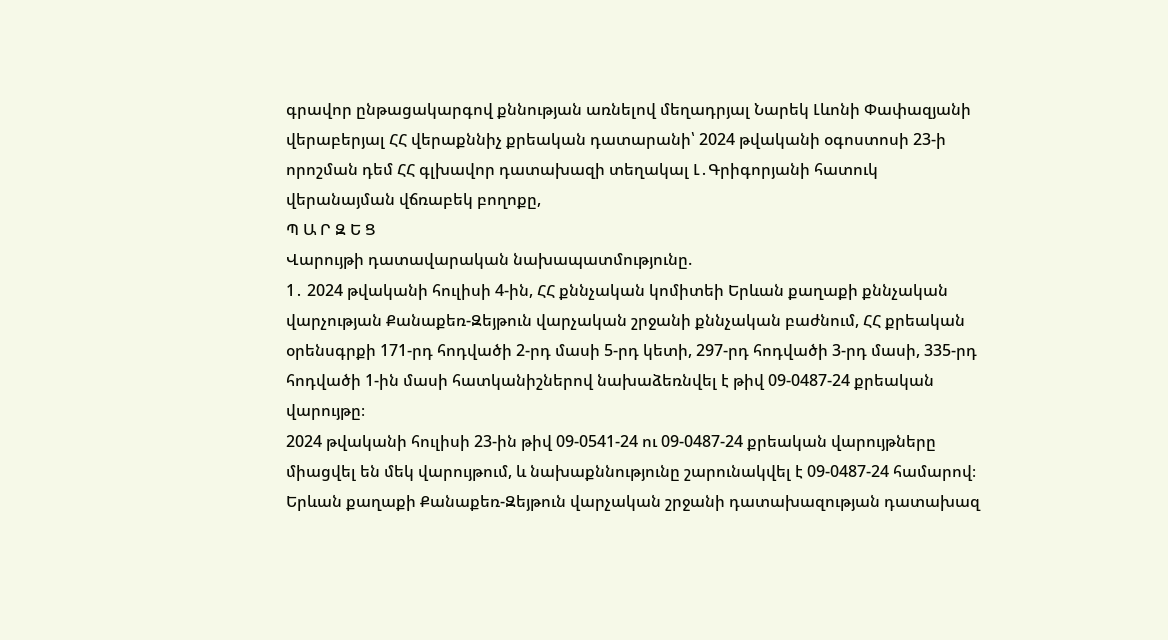գրավոր ընթացակարգով քննության առնելով մեղադրյալ Նարեկ Լևոնի Փափազյանի վերաբերյալ ՀՀ վերաքննիչ քրեական դատարանի՝ 2024 թվականի օգոստոսի 23-ի որոշման դեմ ՀՀ գլխավոր դատախազի տեղակալ Լ․Գրիգորյանի հատուկ վերանայման վճռաբեկ բողոքը,
Պ Ա Ր Զ Ե Ց
Վարույթի դատավարական նախապատմությունը.
1․ 2024 թվականի հուլիսի 4-ին, ՀՀ քննչական կոմիտեի Երևան քաղաքի քննչական վարչության Քանաքեռ-Զեյթուն վարչական շրջանի քննչական բաժնում, ՀՀ քրեական օրենսգրքի 171-րդ հոդվածի 2-րդ մասի 5-րդ կետի, 297-րդ հոդվածի 3-րդ մասի, 335-րդ հոդվածի 1-ին մասի հատկանիշներով նախաձեռնվել է թիվ 09-0487-24 քրեական վարույթը։
2024 թվականի հուլիսի 23-ին թիվ 09-0541-24 ու 09-0487-24 քրեական վարույթները միացվել են մեկ վարույթում, և նախաքննությունը շարունակվել է 09-0487-24 համարով։
Երևան քաղաքի Քանաքեռ-Զեյթուն վարչական շրջանի դատախազության դատախազ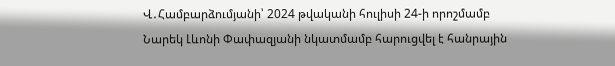Վ․Համբարձումյանի՝ 2024 թվականի հուլիսի 24-ի որոշմամբ Նարեկ Լևոնի Փափազյանի նկատմամբ հարուցվել է հանրային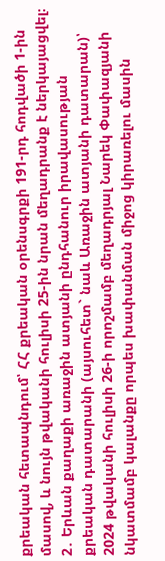քրեական հետապնդում՝ ՀՀ քրեական օրենսգրքի 191-րդ հոդվածի 1-ին մասով, և նույն թվականի հուլիսի 25-ին նրան մեղադրանք է ներկայացվել։
2․ Երևան քաղաքի առաջին ատյանի ընդհանուր իրավասության քրեական դատարանի (այսուհետ` նաև Առաջին ատյանի դատարան)՝ 2024 թվականի հուլիսի 26-ի որոշմամբ մեղադրյալ Նարեկ Փափազյանի նկատմամբ կալանքը որպես խափանման միջոց կիրառելու մասին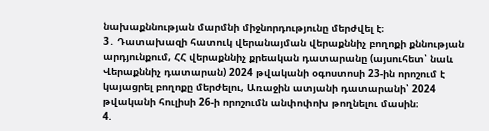նախաքննության մարմնի միջնորդությունը մերժվել է։
3․ Դատախազի հատուկ վերանայման վերաքննիչ բողոքի քննության արդյունքում, ՀՀ վերաքննիչ քրեական դատարանը (այսուհետ՝ նաև Վերաքննիչ դատարան) 2024 թվականի օգոստոսի 23-ին որոշում է կայացրել բողոքը մերժելու, Առաջին ատյանի դատարանի՝ 2024 թվականի հուլիսի 26-ի որոշումն անփոփոխ թողնելու մասին։
4.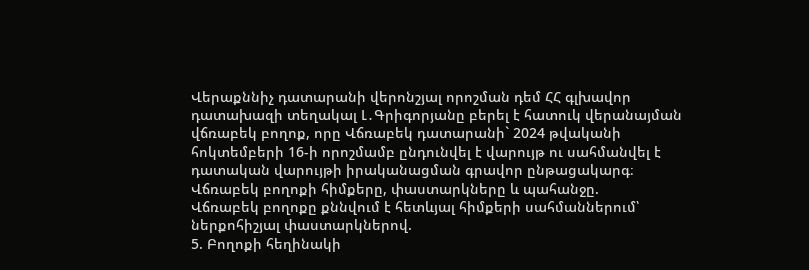Վերաքննիչ դատարանի վերոնշյալ որոշման դեմ ՀՀ գլխավոր դատախազի տեղակալ Լ․Գրիգորյանը բերել է հատուկ վերանայման վճռաբեկ բողոք, որը Վճռաբեկ դատարանի` 2024 թվականի հոկտեմբերի 16-ի որոշմամբ ընդունվել է վարույթ ու սահմանվել է դատական վարույթի իրականացման գրավոր ընթացակարգ։
Վճռաբեկ բողոքի հիմքերը, փաստարկները և պահանջը.
Վճռաբեկ բողոքը քննվում է հետևյալ հիմքերի սահմաններում՝ ներքոհիշյալ փաստարկներով.
5. Բողոքի հեղինակի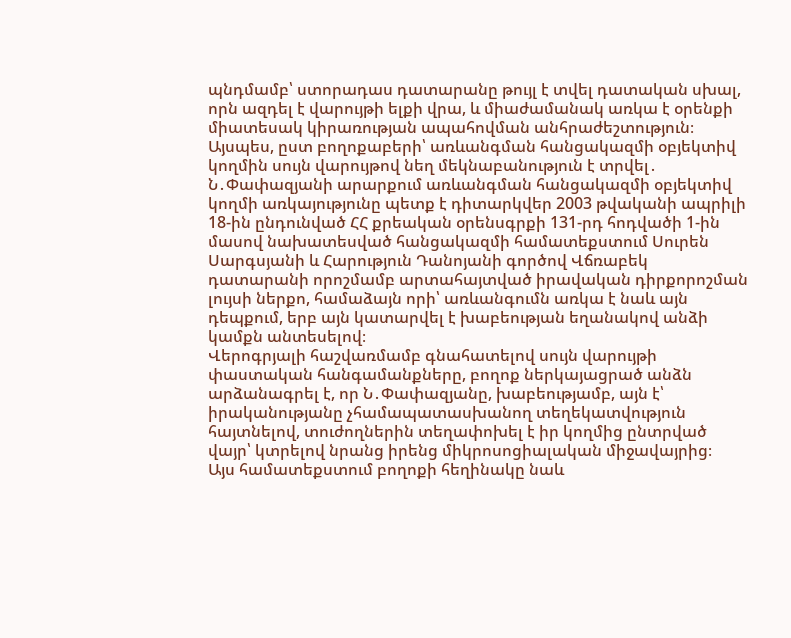պնդմամբ՝ ստորադաս դատարանը թույլ է տվել դատական սխալ, որն ազդել է վարույթի ելքի վրա, և միաժամանակ առկա է օրենքի միատեսակ կիրառության ապահովման անհրաժեշտություն։
Այսպես, ըստ բողոքաբերի՝ առևանգման հանցակազմի օբյեկտիվ կողմին սույն վարույթով նեղ մեկնաբանություն է տրվել․ Ն․Փափազյանի արարքում առևանգման հանցակազմի օբյեկտիվ կողմի առկայությունը պետք է դիտարկվեր 2003 թվականի ապրիլի 18-ին ընդունված ՀՀ քրեական օրենսգրքի 131-րդ հոդվածի 1-ին մասով նախատեսված հանցակազմի համատեքստում Սուրեն Սարգսյանի և Հարություն Դանոյանի գործով Վճռաբեկ դատարանի որոշմամբ արտահայտված իրավական դիրքորոշման լույսի ներքո, համաձայն որի՝ առևանգումն առկա է նաև այն դեպքում, երբ այն կատարվել է խաբեության եղանակով անձի կամքն անտեսելով։
Վերոգրյալի հաշվառմամբ գնահատելով սույն վարույթի փաստական հանգամանքները, բողոք ներկայացրած անձն արձանագրել է, որ Ն․Փափազյանը, խաբեությամբ, այն է՝ իրականությանը չհամապատասխանող տեղեկատվություն հայտնելով, տուժողներին տեղափոխել է իր կողմից ընտրված վայր՝ կտրելով նրանց իրենց միկրոսոցիալական միջավայրից։
Այս համատեքստում բողոքի հեղինակը նաև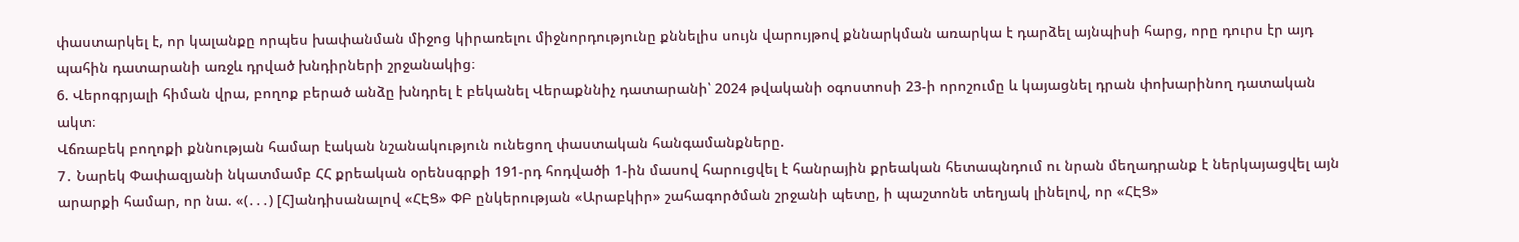փաստարկել է, որ կալանքը որպես խափանման միջոց կիրառելու միջնորդությունը քննելիս սույն վարույթով քննարկման առարկա է դարձել այնպիսի հարց, որը դուրս էր այդ պահին դատարանի առջև դրված խնդիրների շրջանակից։
6. Վերոգրյալի հիման վրա, բողոք բերած անձը խնդրել է բեկանել Վերաքննիչ դատարանի՝ 2024 թվականի օգոստոսի 23-ի որոշումը և կայացնել դրան փոխարինող դատական ակտ։
Վճռաբեկ բողոքի քննության համար էական նշանակություն ունեցող փաստական հանգամանքները.
7․ Նարեկ Փափազյանի նկատմամբ ՀՀ քրեական օրենսգրքի 191-րդ հոդվածի 1-ին մասով հարուցվել է հանրային քրեական հետապնդում ու նրան մեղադրանք է ներկայացվել այն արարքի համար, որ նա. «(․․․) [Հ]անդիսանալով «ՀԷՑ» ՓԲ ընկերության «Արաբկիր» շահագործման շրջանի պետը, ի պաշտոնե տեղյակ լինելով, որ «ՀԷՑ»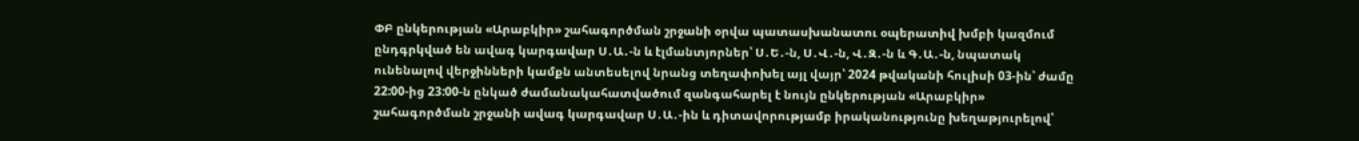ՓԲ ընկերության «Արաբկիր» շահագործման շրջանի օրվա պատասխանատու օպերատիվ խմբի կազմում ընդգրկված են ավագ կարգավար Ս․Ա․-ն և էլմանտյորներ՝ Ս․Ե․-ն, Ս․Վ․-ն, Վ․Զ․-ն և Գ․Ա․-ն, նպատակ ունենալով վերջինների կամքն անտեսելով նրանց տեղափոխել այլ վայր՝ 2024 թվականի հուլիսի 03-ին՝ ժամը 22:00-ից 23:00-ն ընկած ժամանակահատվածում զանգահարել է նույն ընկերության «Արաբկիր» շահագործման շրջանի ավագ կարգավար Ս․Ա․-ին և դիտավորությամբ իրականությունը խեղաթյուրելով՝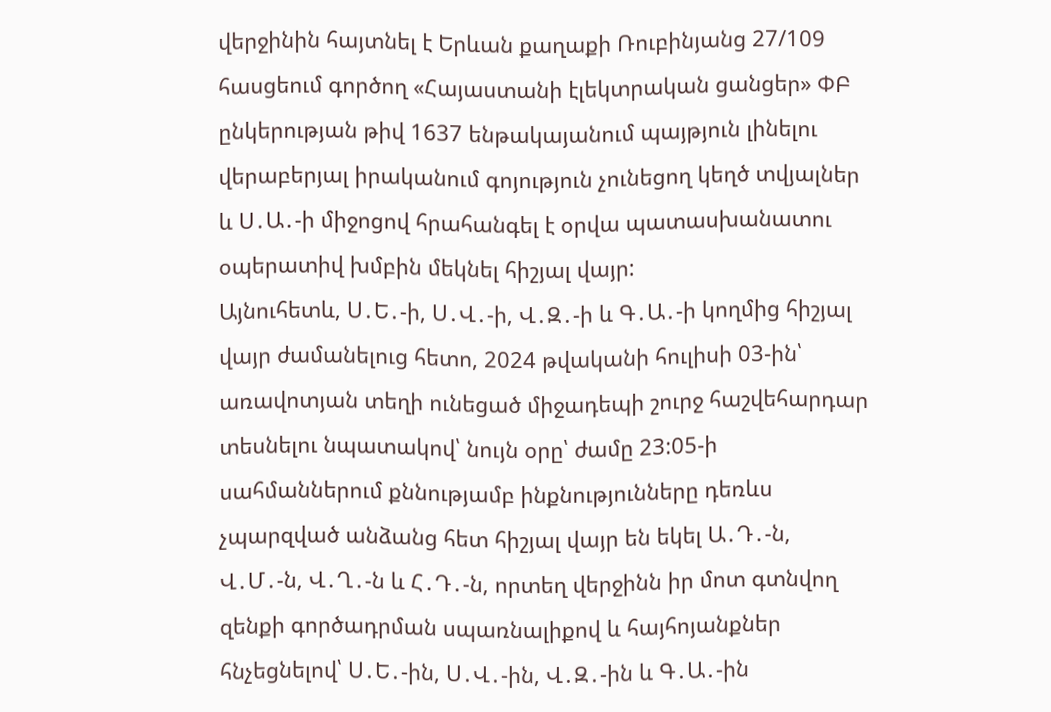վերջինին հայտնել է Երևան քաղաքի Ռուբինյանց 27/109 հասցեում գործող «Հայաստանի էլեկտրական ցանցեր» ՓԲ ընկերության թիվ 1637 ենթակայանում պայթյուն լինելու վերաբերյալ իրականում գոյություն չունեցող կեղծ տվյալներ և Ս․Ա․-ի միջոցով հրահանգել է օրվա պատասխանատու օպերատիվ խմբին մեկնել հիշյալ վայր:
Այնուհետև, Ս․Ե․-ի, Ս․Վ․-ի, Վ․Զ․-ի և Գ․Ա․-ի կողմից հիշյալ վայր ժամանելուց հետո, 2024 թվականի հուլիսի 03-ին՝ առավոտյան տեղի ունեցած միջադեպի շուրջ հաշվեհարդար տեսնելու նպատակով՝ նույն օրը՝ ժամը 23:05-ի սահմաններում քննությամբ ինքնությունները դեռևս չպարզված անձանց հետ հիշյալ վայր են եկել Ա․Դ․-ն, Վ․Մ․-ն, Վ․Ղ․-ն և Հ․Դ․-ն, որտեղ վերջինն իր մոտ գտնվող զենքի գործադրման սպառնալիքով և հայհոյանքներ հնչեցնելով՝ Ս․Ե․-ին, Ս․Վ․-ին, Վ․Զ․-ին և Գ․Ա․-ին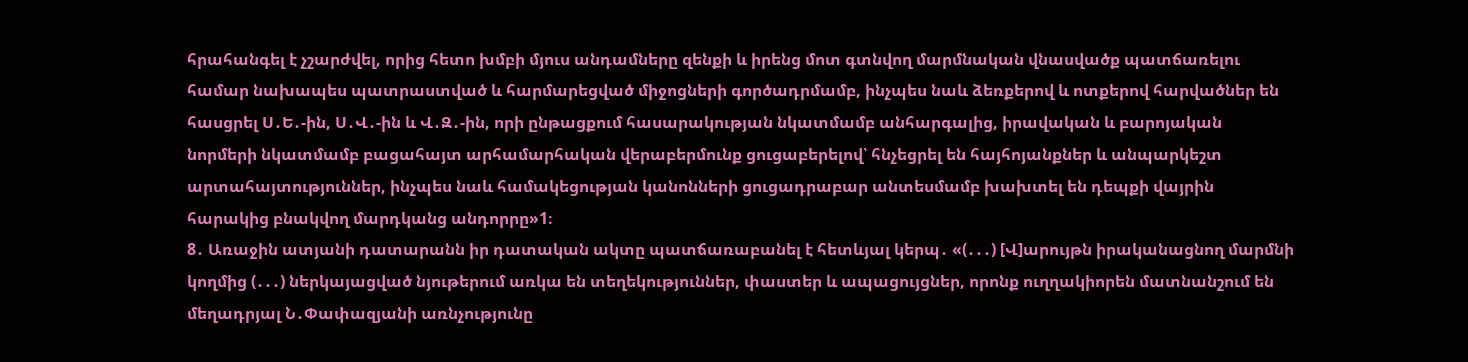հրահանգել է չշարժվել, որից հետո խմբի մյուս անդամները զենքի և իրենց մոտ գտնվող մարմնական վնասվածք պատճառելու համար նախապես պատրաստված և հարմարեցված միջոցների գործադրմամբ, ինչպես նաև ձեռքերով և ոտքերով հարվածներ են հասցրել Ս․Ե․-ին, Ս․Վ․-ին և Վ․Զ․-ին, որի ընթացքում հասարակության նկատմամբ անհարգալից, իրավական և բարոյական նորմերի նկատմամբ բացահայտ արհամարհական վերաբերմունք ցուցաբերելով՝ հնչեցրել են հայհոյանքներ և անպարկեշտ արտահայտություններ, ինչպես նաև համակեցության կանոնների ցուցադրաբար անտեսմամբ խախտել են դեպքի վայրին հարակից բնակվող մարդկանց անդորրը»1։
8․ Առաջին ատյանի դատարանն իր դատական ակտը պատճառաբանել է հետևյալ կերպ․ «(․․․) [Վ]արույթն իրականացնող մարմնի կողմից (․․․) ներկայացված նյութերում առկա են տեղեկություններ, փաստեր և ապացույցներ, որոնք ուղղակիորեն մատնանշում են մեղադրյալ Ն․Փափազյանի առնչությունը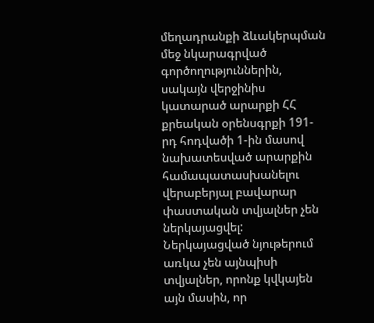մեղադրանքի ձևակերպման մեջ նկարագրված գործողություններին, սակայն վերջինիս կատարած արարքի ՀՀ քրեական օրենսգրքի 191-րդ հոդվածի 1-ին մասով նախատեսված արարքին համապատասխանելու վերաբերյալ բավարար փաստական տվյալներ չեն ներկայացվել:
Ներկայացված նյութերում առկա չեն այնպիսի տվյալներ, որոնք կվկայեն այն մասին, որ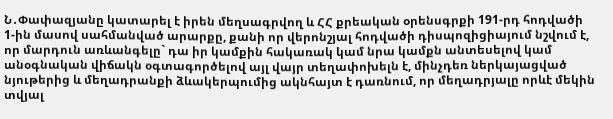Ն․Փափազյանը կատարել է իրեն մեղսագրվող և ՀՀ քրեական օրենսգրքի 191-րդ հոդվածի 1-ին մասով սահմանված արարքը, քանի որ վերոնշյալ հոդվածի դիսպոզիցիայում նշվում է, որ մարդուն առևանգելը` դա իր կամքին հակառակ կամ նրա կամքն անտեսելով կամ անօգնական վիճակն օգտագործելով այլ վայր տեղափոխելն է, մինչդեռ ներկայացված նյութերից և մեղադրանքի ձևակերպումից ակնհայտ է դառնում, որ մեղադրյալը որևէ մեկին տվյալ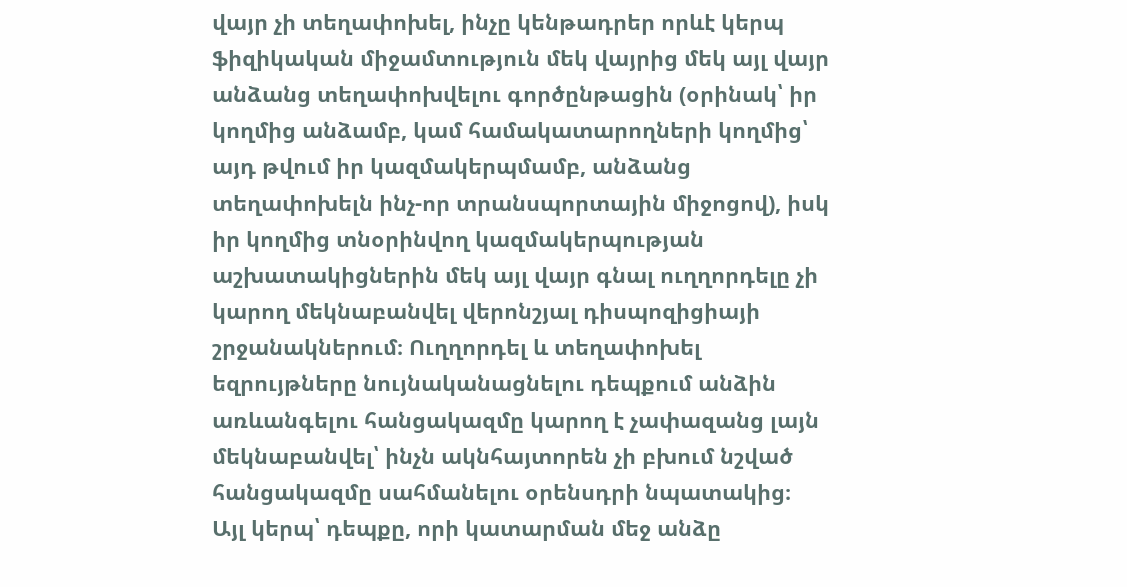վայր չի տեղափոխել, ինչը կենթադրեր որևէ կերպ ֆիզիկական միջամտություն մեկ վայրից մեկ այլ վայր անձանց տեղափոխվելու գործընթացին (օրինակ՝ իր կողմից անձամբ, կամ համակատարողների կողմից՝ այդ թվում իր կազմակերպմամբ, անձանց տեղափոխելն ինչ-որ տրանսպորտային միջոցով), իսկ իր կողմից տնօրինվող կազմակերպության աշխատակիցներին մեկ այլ վայր գնալ ուղղորդելը չի կարող մեկնաբանվել վերոնշյալ դիսպոզիցիայի շրջանակներում։ Ուղղորդել և տեղափոխել եզրույթները նույնականացնելու դեպքում անձին առևանգելու հանցակազմը կարող է չափազանց լայն մեկնաբանվել՝ ինչն ակնհայտորեն չի բխում նշված հանցակազմը սահմանելու օրենսդրի նպատակից։
Այլ կերպ՝ դեպքը, որի կատարման մեջ անձը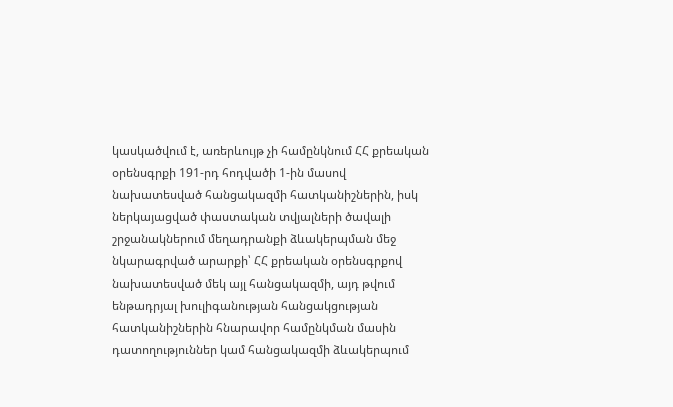կասկածվում է, առերևույթ չի համընկնում ՀՀ քրեական օրենսգրքի 191-րդ հոդվածի 1-ին մասով նախատեսված հանցակազմի հատկանիշներին, իսկ ներկայացված փաստական տվյալների ծավալի շրջանակներում մեղադրանքի ձևակերպման մեջ նկարագրված արարքի՝ ՀՀ քրեական օրենսգրքով նախատեսված մեկ այլ հանցակազմի, այդ թվում ենթադրյալ խուլիգանության հանցակցության հատկանիշներին հնարավոր համընկման մասին դատողություններ կամ հանցակազմի ձևակերպում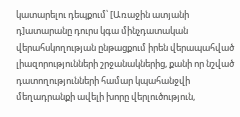կատարելու դեպքում՝ [Առաջին ատյանի դ]ատարանը դուրս կգա մինչդատական վերահսկողության ընթացքում իրեն վերապահված լիազորությունների շրջանակներից, քանի որ նշված դատողությունների համար կպահանջվի մեղադրանքի ավելի խորը վերլուծություն,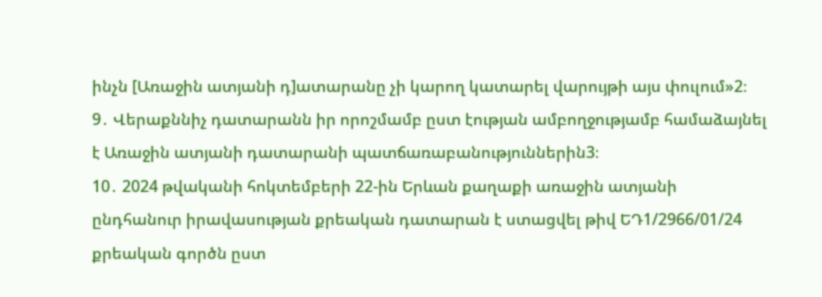ինչն [Առաջին ատյանի դ]ատարանը չի կարող կատարել վարույթի այս փուլում»2։
9․ Վերաքննիչ դատարանն իր որոշմամբ ըստ էության ամբողջությամբ համաձայնել է Առաջին ատյանի դատարանի պատճառաբանություններին3։
10․ 2024 թվականի հոկտեմբերի 22-ին Երևան քաղաքի առաջին ատյանի ընդհանուր իրավասության քրեական դատարան է ստացվել թիվ ԵԴ1/2966/01/24 քրեական գործն ըստ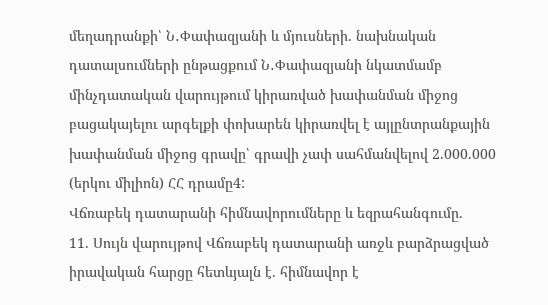մեղադրանքի՝ Ն․Փափազյանի և մյուսների. նախնական դատալսումների ընթացքում Ն․Փափազյանի նկատմամբ մինչդատական վարույթում կիրառված խափանման միջոց բացակայելու արգելքի փոխարեն կիրառվել է այլընտրանքային խափանման միջոց գրավը՝ գրավի չափ սահմանվելով 2.000.000 (երկու միլիոն) ՀՀ դրամը4:
Վճռաբեկ դատարանի հիմնավորումները և եզրահանգումը.
11. Սույն վարույթով Վճռաբեկ դատարանի առջև բարձրացված իրավական հարցը հետևյալն է. հիմնավոր է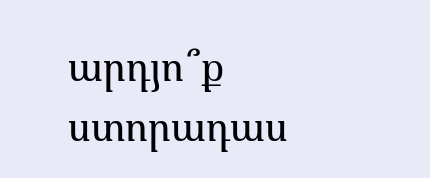արդյո՞ք ստորադաս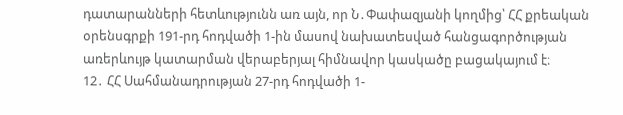դատարանների հետևությունն առ այն, որ Ն․Փափազյանի կողմից՝ ՀՀ քրեական օրենսգրքի 191-րդ հոդվածի 1-ին մասով նախատեսված հանցագործության առերևույթ կատարման վերաբերյալ հիմնավոր կասկածը բացակայում է։
12․ ՀՀ Սահմանադրության 27-րդ հոդվածի 1-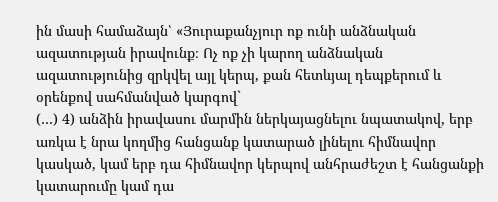ին մասի համաձայն՝ «Յուրաքանչյուր ոք ունի անձնական ազատության իրավունք։ Ոչ ոք չի կարող անձնական ազատությունից զրկվել այլ կերպ, քան հետևյալ դեպքերում և օրենքով սահմանված կարգով`
(…) 4) անձին իրավասու մարմին ներկայացնելու նպատակով, երբ առկա է նրա կողմից հանցանք կատարած լինելու հիմնավոր կասկած, կամ երբ դա հիմնավոր կերպով անհրաժեշտ է հանցանքի կատարումը կամ դա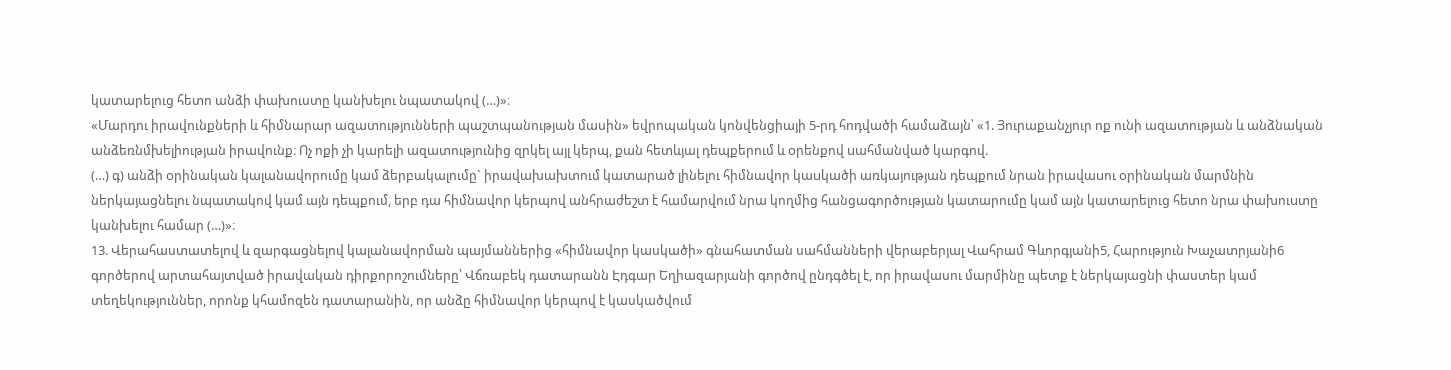կատարելուց հետո անձի փախուստը կանխելու նպատակով (…)»։
«Մարդու իրավունքների և հիմնարար ազատությունների պաշտպանության մասին» եվրոպական կոնվենցիայի 5-րդ հոդվածի համաձայն՝ «1. Յուրաքանչյուր ոք ունի ազատության և անձնական անձեռնմխելիության իրավունք։ Ոչ ոքի չի կարելի ազատությունից զրկել այլ կերպ, քան հետևյալ դեպքերում և oրենքով uահմանված կարգով.
(…) գ) անձի oրինական կալանավորումը կամ ձերբակալումը` իրավախախտում կատարած լինելու հիմնավոր կաuկածի առկայության դեպքում նրան իրավաuու oրինական մարմնին ներկայացնելու նպատակով կամ այն դեպքում, երբ դա հիմնավոր կերպով անհրաժեշտ է համարվում նրա կողմից հանցագործության կատարումը կամ այն կատարելուց հետո նրա փախուuտը կանխելու համար (…)»։
13. Վերահաստատելով և զարգացնելով կալանավորման պայմաններից «հիմնավոր կասկածի» գնահատման սահմանների վերաբերյալ Վահրամ Գևորգյանի5, Հարություն Խաչատրյանի6 գործերով արտահայտված իրավական դիրքորոշումները՝ Վճռաբեկ դատարանն Էդգար Եղիազարյանի գործով ընդգծել է, որ իրավասու մարմինը պետք է ներկայացնի փաստեր կամ տեղեկություններ, որոնք կհամոզեն դատարանին, որ անձը հիմնավոր կերպով է կասկածվում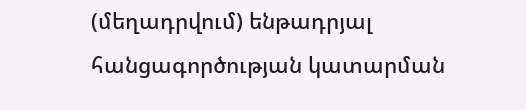(մեղադրվում) ենթադրյալ հանցագործության կատարման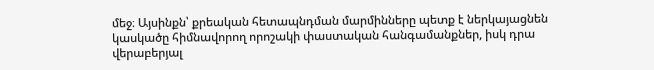մեջ։ Այսինքն՝ քրեական հետապնդման մարմինները պետք է ներկայացնեն կասկածը հիմնավորող որոշակի փաստական հանգամանքներ, իսկ դրա վերաբերյալ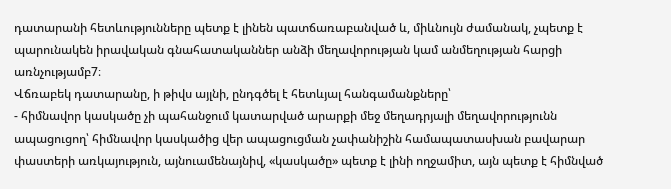դատարանի հետևությունները պետք է լինեն պատճառաբանված և, միևնույն ժամանակ, չպետք է պարունակեն իրավական գնահատականներ անձի մեղավորության կամ անմեղության հարցի առնչությամբ7։
Վճռաբեկ դատարանը, ի թիվս այլնի, ընդգծել է հետևյալ հանգամանքները՝
- հիմնավոր կասկածը չի պահանջում կատարված արարքի մեջ մեղադրյալի մեղավորությունն ապացուցող՝ հիմնավոր կասկածից վեր ապացուցման չափանիշին համապատասխան բավարար փաստերի առկայություն, այնուամենայնիվ, «կասկածը» պետք է լինի ողջամիտ, այն պետք է հիմնված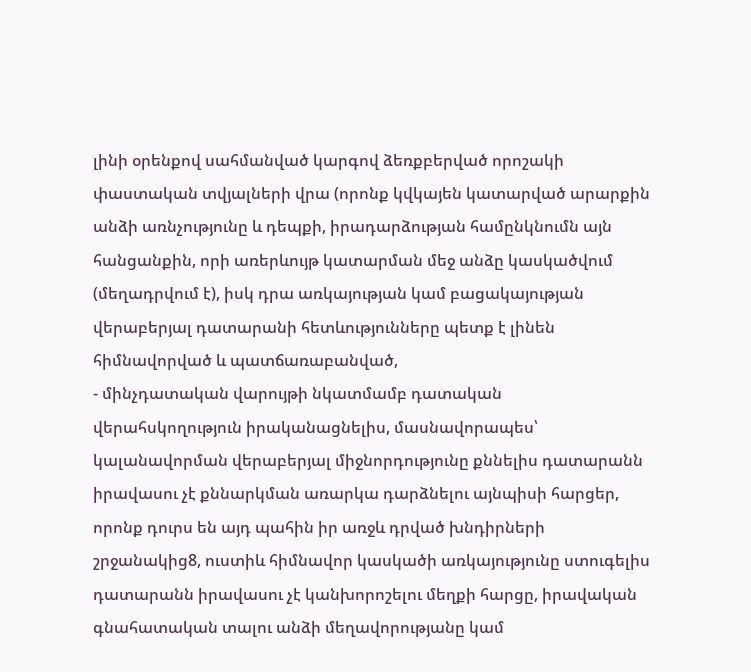լինի օրենքով սահմանված կարգով ձեռքբերված որոշակի փաստական տվյալների վրա (որոնք կվկայեն կատարված արարքին անձի առնչությունը և դեպքի, իրադարձության համընկնումն այն հանցանքին, որի առերևույթ կատարման մեջ անձը կասկածվում (մեղադրվում է), իսկ դրա առկայության կամ բացակայության վերաբերյալ դատարանի հետևությունները պետք է լինեն հիմնավորված և պատճառաբանված,
- մինչդատական վարույթի նկատմամբ դատական վերահսկողություն իրականացնելիս, մասնավորապես՝ կալանավորման վերաբերյալ միջնորդությունը քննելիս դատարանն իրավասու չէ քննարկման առարկա դարձնելու այնպիսի հարցեր, որոնք դուրս են այդ պահին իր առջև դրված խնդիրների շրջանակից8, ուստիև հիմնավոր կասկածի առկայությունը ստուգելիս դատարանն իրավասու չէ կանխորոշելու մեղքի հարցը, իրավական գնահատական տալու անձի մեղավորությանը կամ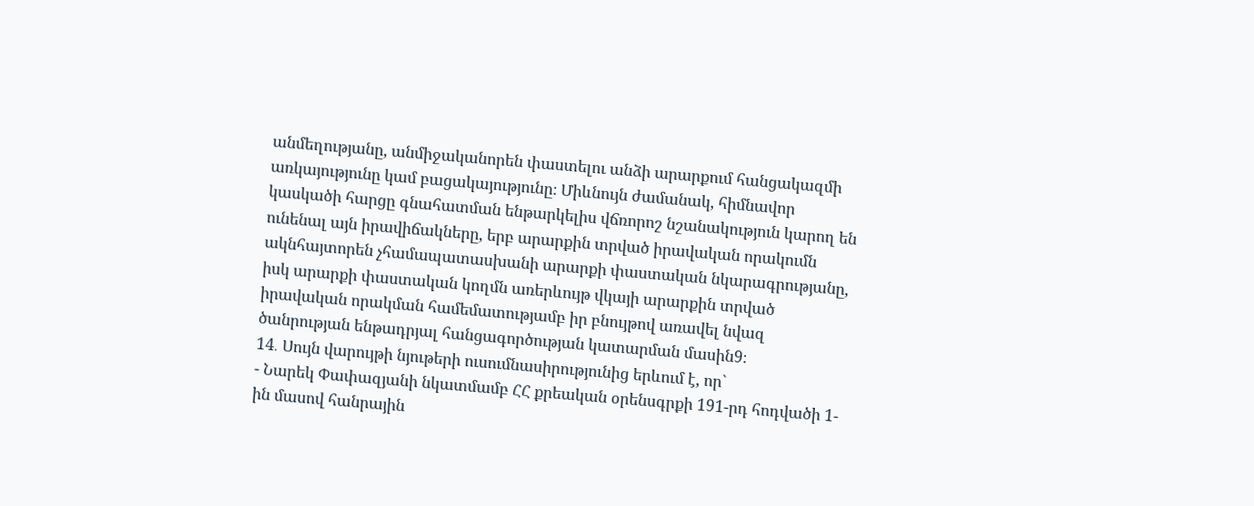անմեղությանը, անմիջականորեն փաստելու անձի արարքում հանցակազմի առկայությունը կամ բացակայությունը։ Միևնույն ժամանակ, հիմնավոր կասկածի հարցը գնահատման ենթարկելիս վճռորոշ նշանակություն կարող են ունենալ այն իրավիճակները, երբ արարքին տրված իրավական որակումն ակնհայտորեն չհամապատասխանի արարքի փաստական նկարագրությանը, իսկ արարքի փաստական կողմն առերևույթ վկայի արարքին տրված իրավական որակման համեմատությամբ իր բնույթով առավել նվազ ծանրության ենթադրյալ հանցագործության կատարման մասին9։
14․ Սույն վարույթի նյութերի ուսումնասիրությունից երևում է, որ`
- Նարեկ Փափազյանի նկատմամբ ՀՀ քրեական օրենսգրքի 191-րդ հոդվածի 1-ին մասով հանրային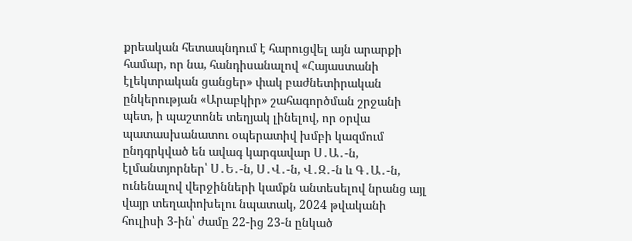քրեական հետապնդում է հարուցվել այն արարքի համար, որ նա, հանդիսանալով «Հայաստանի էլեկտրական ցանցեր» փակ բաժնետիրական ընկերության «Արաբկիր» շահագործման շրջանի պետ, ի պաշտոնե տեղյակ լինելով, որ օրվա պատասխանատու օպերատիվ խմբի կազմում ընդգրկված են ավագ կարգավար Ս․Ա․-ն, էլմանտյորներ՝ Ս․Ե․-ն, Ս․Վ․-ն, Վ․Զ․-ն և Գ․Ա․-ն, ունենալով վերջինների կամքն անտեսելով նրանց այլ վայր տեղափոխելու նպատակ, 2024 թվականի հուլիսի 3-ին՝ ժամը 22-ից 23-ն ընկած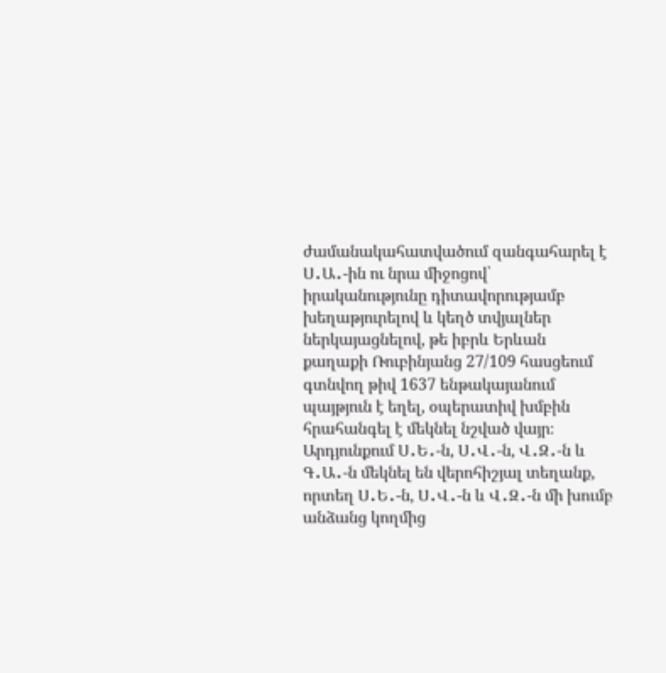ժամանակահատվածում զանգահարել է Ս․Ա․-ին ու նրա միջոցով՝ իրականությունը դիտավորությամբ խեղաթյուրելով և կեղծ տվյալներ ներկայացնելով, թե իբրև Երևան քաղաքի Ռուբինյանց 27/109 հասցեում գտնվող թիվ 1637 ենթակայանում պայթյուն է եղել, օպերատիվ խմբին հրահանգել է մեկնել նշված վայր։ Արդյունքում Ս․Ե․-ն, Ս․Վ․-ն, Վ․Զ․-ն և Գ․Ա․-ն մեկնել են վերոհիշյալ տեղանք, որտեղ Ս․Ե․-ն, Ս․Վ․-ն և Վ․Զ․-ն մի խումբ անձանց կողմից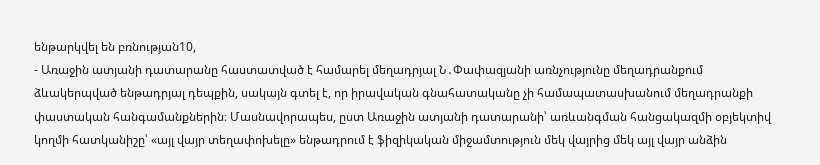ենթարկվել են բռնության10,
- Առաջին ատյանի դատարանը հաստատված է համարել մեղադրյալ Ն․Փափազյանի առնչությունը մեղադրանքում ձևակերպված ենթադրյալ դեպքին, սակայն գտել է, որ իրավական գնահատականը չի համապատասխանում մեղադրանքի փաստական հանգամանքներին։ Մասնավորապես, ըստ Առաջին ատյանի դատարանի՝ առևանգման հանցակազմի օբյեկտիվ կողմի հատկանիշը՝ «այլ վայր տեղափոխելը» ենթադրում է ֆիզիկական միջամտություն մեկ վայրից մեկ այլ վայր անձին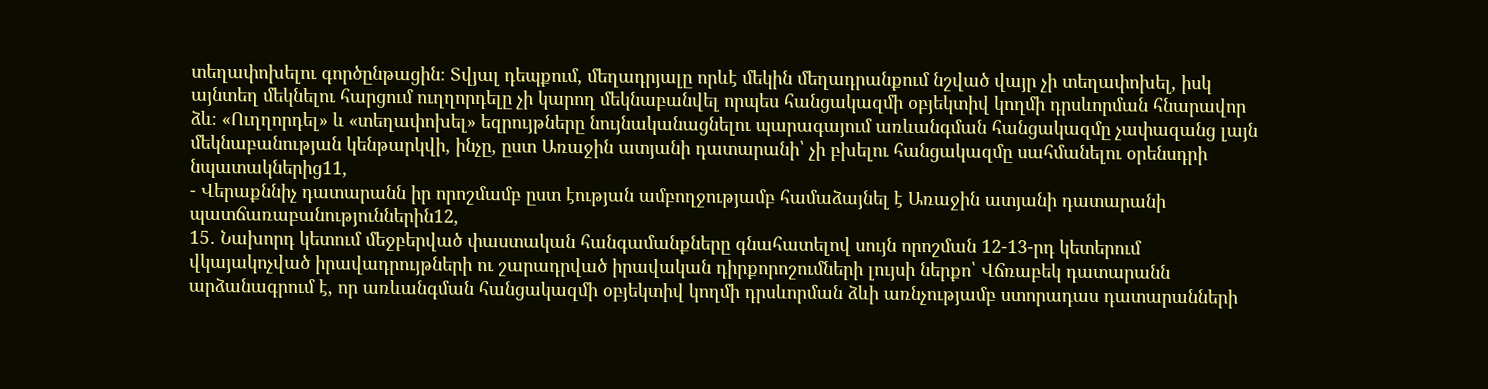տեղափոխելու գործընթացին։ Տվյալ դեպքում, մեղադրյալը որևէ մեկին մեղադրանքում նշված վայր չի տեղափոխել, իսկ այնտեղ մեկնելու հարցում ուղղորդելը չի կարող մեկնաբանվել որպես հանցակազմի օբյեկտիվ կողմի դրսևորման հնարավոր ձև։ «Ուղղորդել» և «տեղափոխել» եզրույթները նույնականացնելու պարագայում առևանգման հանցակազմը չափազանց լայն մեկնաբանության կենթարկվի, ինչը, ըստ Առաջին ատյանի դատարանի՝ չի բխելու հանցակազմը սահմանելու օրենսդրի նպատակներից11,
- Վերաքննիչ դատարանն իր որոշմամբ ըստ էության ամբողջությամբ համաձայնել է Առաջին ատյանի դատարանի պատճառաբանություններին12,
15․ Նախորդ կետում մեջբերված փաստական հանգամանքները գնահատելով սույն որոշման 12-13-րդ կետերում վկայակոչված իրավադրույթների ու շարադրված իրավական դիրքորոշումների լույսի ներքո՝ Վճռաբեկ դատարանն արձանագրում է, որ առևանգման հանցակազմի օբյեկտիվ կողմի դրսևորման ձևի առնչությամբ ստորադաս դատարանների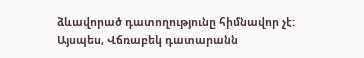ձևավորած դատողությունը հիմնավոր չէ:
Այսպես, Վճռաբեկ դատարանն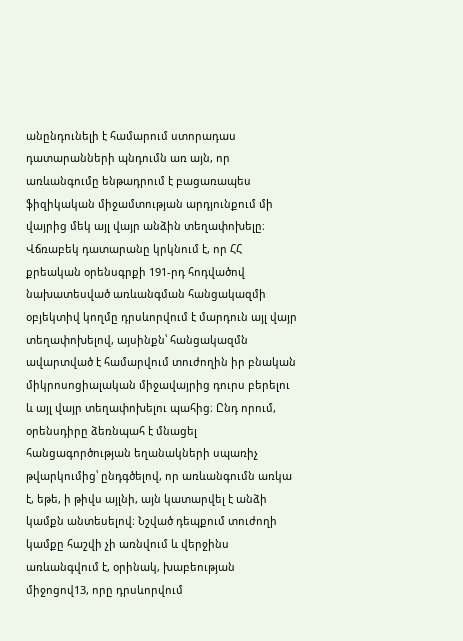անընդունելի է համարում ստորադաս դատարանների պնդումն առ այն, որ առևանգումը ենթադրում է բացառապես ֆիզիկական միջամտության արդյունքում մի վայրից մեկ այլ վայր անձին տեղափոխելը։ Վճռաբեկ դատարանը կրկնում է, որ ՀՀ քրեական օրենսգրքի 191-րդ հոդվածով նախատեսված առևանգման հանցակազմի օբյեկտիվ կողմը դրսևորվում է մարդուն այլ վայր տեղափոխելով, այսինքն՝ հանցակազմն ավարտված է համարվում տուժողին իր բնական միկրոսոցիալական միջավայրից դուրս բերելու և այլ վայր տեղափոխելու պահից։ Ընդ որում, օրենսդիրը ձեռնպահ է մնացել հանցագործության եղանակների սպառիչ թվարկումից՝ ընդգծելով, որ առևանգումն առկա է, եթե, ի թիվս այլնի, այն կատարվել է անձի կամքն անտեսելով։ Նշված դեպքում տուժողի կամքը հաշվի չի առնվում և վերջինս առևանգվում է, օրինակ, խաբեության միջոցով13, որը դրսևորվում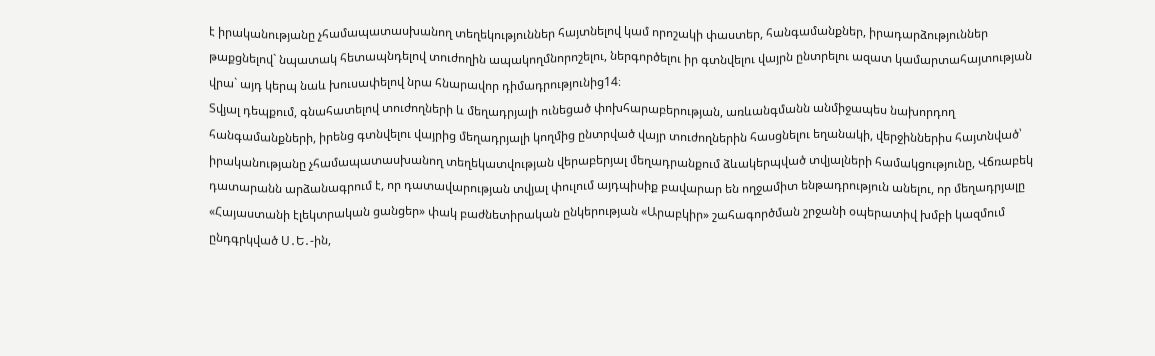է իրականությանը չհամապատասխանող տեղեկություններ հայտնելով կամ որոշակի փաստեր, հանգամանքներ, իրադարձություններ թաքցնելով` նպատակ հետապնդելով տուժողին ապակողմնորոշելու, ներգործելու իր գտնվելու վայրն ընտրելու ազատ կամարտահայտության վրա` այդ կերպ նաև խուսափելով նրա հնարավոր դիմադրությունից14։
Տվյալ դեպքում, գնահատելով տուժողների և մեղադրյալի ունեցած փոխհարաբերության, առևանգմանն անմիջապես նախորդող հանգամանքների, իրենց գտնվելու վայրից մեղադրյալի կողմից ընտրված վայր տուժողներին հասցնելու եղանակի, վերջիններիս հայտնված՝ իրականությանը չհամապատասխանող տեղեկատվության վերաբերյալ մեղադրանքում ձևակերպված տվյալների համակցությունը, Վճռաբեկ դատարանն արձանագրում է, որ դատավարության տվյալ փուլում այդպիսիք բավարար են ողջամիտ ենթադրություն անելու, որ մեղադրյալը «Հայաստանի էլեկտրական ցանցեր» փակ բաժնետիրական ընկերության «Արաբկիր» շահագործման շրջանի օպերատիվ խմբի կազմում ընդգրկված Ս․Ե․-ին,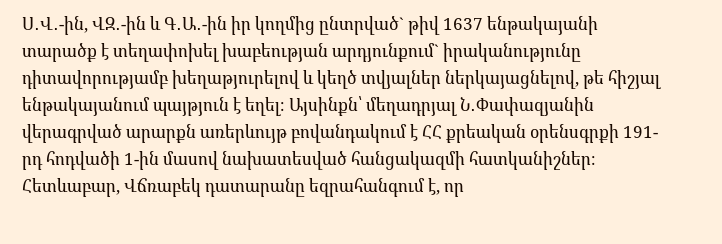Ս․Վ․-ին, ՎԶ․-ին և Գ․Ա․-ին իր կողմից ընտրված` թիվ 1637 ենթակայանի տարածք է տեղափոխել խաբեության արդյունքում` իրականությունը դիտավորությամբ խեղաթյուրելով և կեղծ տվյալներ ներկայացնելով, թե հիշյալ ենթակայանում պայթյուն է եղել։ Այսինքն՝ մեղադրյալ Ն․Փափազյանին վերագրված արարքն առերևույթ բովանդակում է ՀՀ քրեական օրենսգրքի 191-րդ հոդվածի 1-ին մասով նախատեսված հանցակազմի հատկանիշներ։
Հետևաբար, Վճռաբեկ դատարանը եզրահանգում է, որ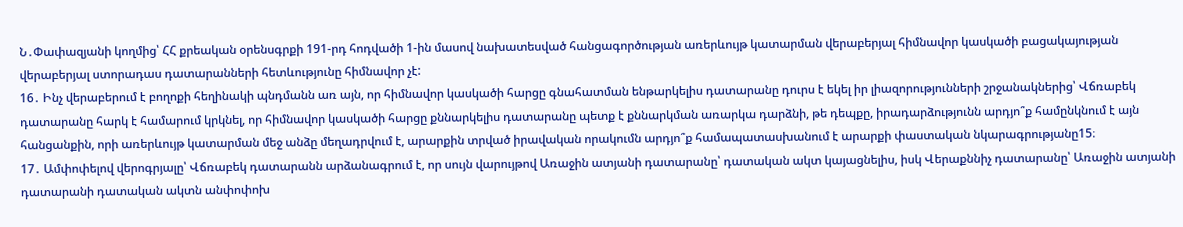Ն․Փափազյանի կողմից՝ ՀՀ քրեական օրենսգրքի 191-րդ հոդվածի 1-ին մասով նախատեսված հանցագործության առերևույթ կատարման վերաբերյալ հիմնավոր կասկածի բացակայության վերաբերյալ ստորադաս դատարանների հետևությունը հիմնավոր չէ:
16․ Ինչ վերաբերում է բողոքի հեղինակի պնդմանն առ այն, որ հիմնավոր կասկածի հարցը գնահատման ենթարկելիս դատարանը դուրս է եկել իր լիազորությունների շրջանակներից՝ Վճռաբեկ դատարանը հարկ է համարում կրկնել, որ հիմնավոր կասկածի հարցը քննարկելիս դատարանը պետք է քննարկման առարկա դարձնի, թե դեպքը, իրադարձությունն արդյո՞ք համընկնում է այն հանցանքին, որի առերևույթ կատարման մեջ անձը մեղադրվում է, արարքին տրված իրավական որակումն արդյո՞ք համապատասխանում է արարքի փաստական նկարագրությանը15։
17․ Ամփոփելով վերոգրյալը՝ Վճռաբեկ դատարանն արձանագրում է, որ սույն վարույթով Առաջին ատյանի դատարանը՝ դատական ակտ կայացնելիս, իսկ Վերաքննիչ դատարանը՝ Առաջին ատյանի դատարանի դատական ակտն անփոփոխ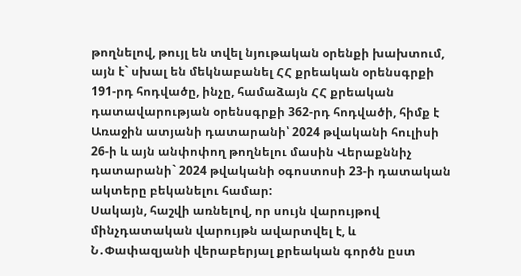թողնելով, թույլ են տվել նյութական օրենքի խախտում, այն է` սխալ են մեկնաբանել ՀՀ քրեական օրենսգրքի 191-րդ հոդվածը, ինչը, համաձայն ՀՀ քրեական դատավարության օրենսգրքի 362-րդ հոդվածի, հիմք է Առաջին ատյանի դատարանի՝ 2024 թվականի հուլիսի 26-ի և այն անփոփող թողնելու մասին Վերաքննիչ դատարանի` 2024 թվականի օգոստոսի 23-ի դատական ակտերը բեկանելու համար:
Սակայն, հաշվի առնելով, որ սույն վարույթով մինչդատական վարույթն ավարտվել է, և Ն․Փափազյանի վերաբերյալ քրեական գործն ըստ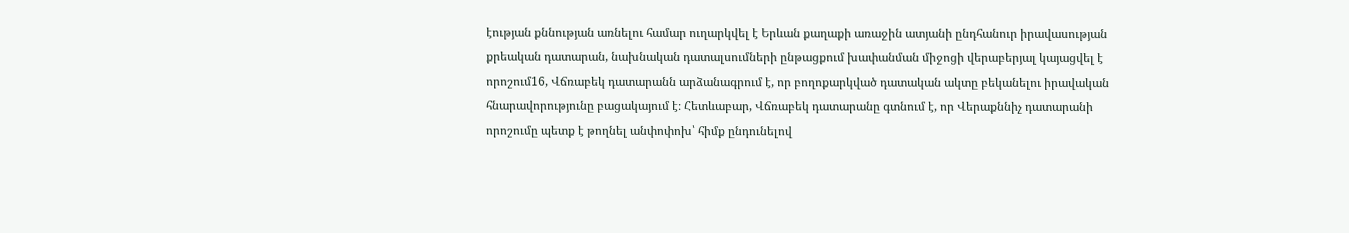էության քննության առնելու համար ուղարկվել է Երևան քաղաքի առաջին ատյանի ընդհանուր իրավասության քրեական դատարան, նախնական դատալսումների ընթացքում խափանման միջոցի վերաբերյալ կայացվել է որոշում16, Վճռաբեկ դատարանն արձանագրում է, որ բողոքարկված դատական ակտը բեկանելու իրավական հնարավորությունը բացակայում է։ Հետևաբար, Վճռաբեկ դատարանը գտնում է, որ Վերաքննիչ դատարանի որոշումը պետք է թողնել անփոփոխ՝ հիմք ընդունելով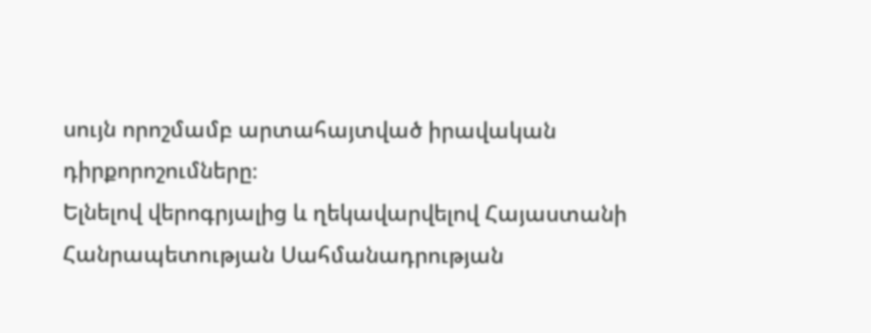սույն որոշմամբ արտահայտված իրավական դիրքորոշումները։
Ելնելով վերոգրյալից և ղեկավարվելով Հայաստանի Հանրապետության Սահմանադրության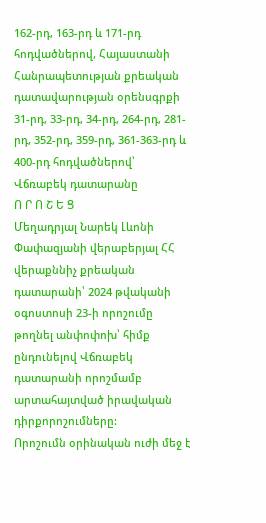162-րդ, 163-րդ և 171-րդ հոդվածներով, Հայաստանի Հանրապետության քրեական դատավարության օրենսգրքի 31-րդ, 33-րդ, 34-րդ, 264-րդ, 281-րդ, 352-րդ, 359-րդ, 361-363-րդ և 400-րդ հոդվածներով՝ Վճռաբեկ դատարանը
Ո Ր Ո Շ Ե Ց
Մեղադրյալ Նարեկ Լևոնի Փափազյանի վերաբերյալ ՀՀ վերաքննիչ քրեական դատարանի՝ 2024 թվականի օգոստոսի 23-ի որոշումը թողնել անփոփոխ՝ հիմք ընդունելով Վճռաբեկ դատարանի որոշմամբ արտահայտված իրավական դիրքորոշումները:
Որոշումն օրինական ուժի մեջ է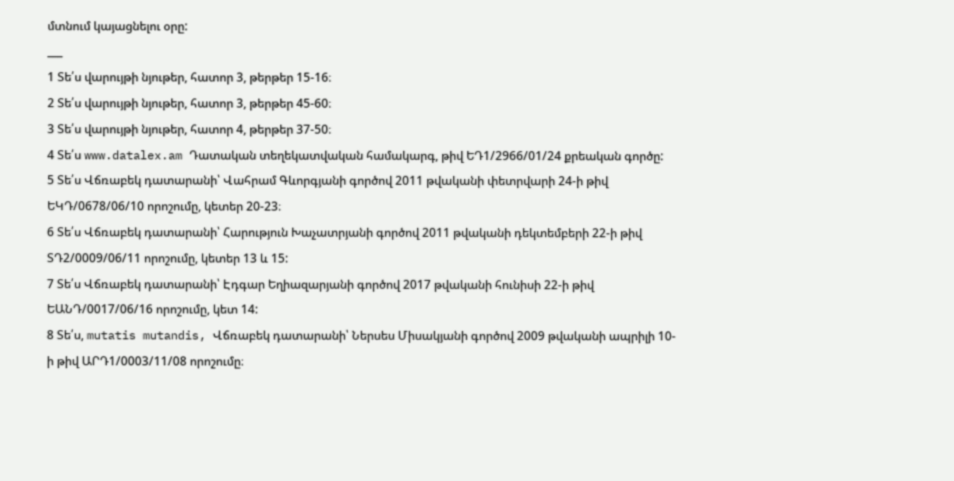մտնում կայացնելու օրը:
___
1 Տե՛ս վարույթի նյութեր, հատոր 3, թերթեր 15-16։
2 Տե՛ս վարույթի նյութեր, հատոր 3, թերթեր 45-60։
3 Տե՛ս վարույթի նյութեր, հատոր 4, թերթեր 37-50։
4 Տե՛ս www.datalex.am Դատական տեղեկատվական համակարգ, թիվ ԵԴ1/2966/01/24 քրեական գործը:
5 Տե՛ս Վճռաբեկ դատարանի՝ Վահրամ Գևորգյանի գործով 2011 թվականի փետրվարի 24-ի թիվ ԵԿԴ/0678/06/10 որոշումը, կետեր 20-23։
6 Տե՛ս Վճռաբեկ դատարանի՝ Հարություն Խաչատրյանի գործով 2011 թվականի դեկտեմբերի 22-ի թիվ ՏԴ2/0009/06/11 որոշումը, կետեր 13 և 15:
7 Տե՛ս Վճռաբեկ դատարանի՝ Էդգար Եղիազարյանի գործով 2017 թվականի հունիսի 22-ի թիվ ԵԱՆԴ/0017/06/16 որոշումը, կետ 14:
8 Տե՛ս, mutatis mutandis, Վճռաբեկ դատարանի՝ Ներսես Միսակյանի գործով 2009 թվականի ապրիլի 10-ի թիվ ԱՐԴ1/0003/11/08 որոշումը։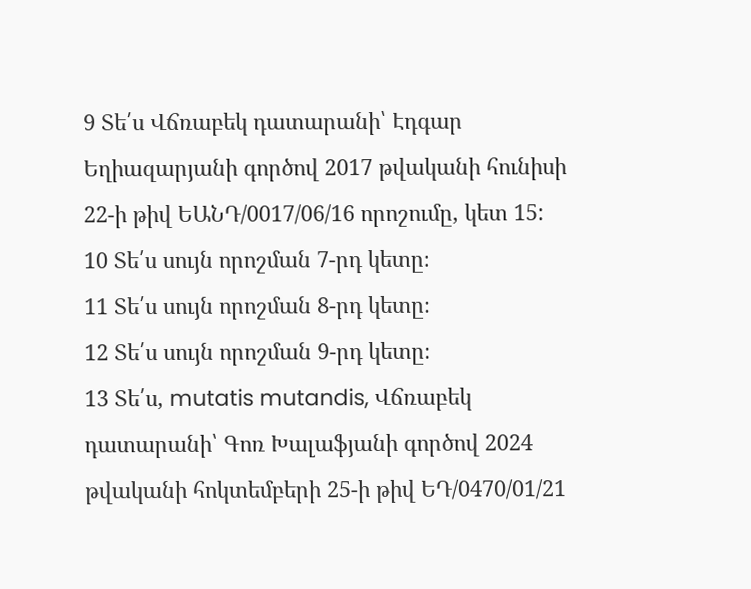9 Տե՛ս Վճռաբեկ դատարանի՝ Էդգար Եղիազարյանի գործով 2017 թվականի հունիսի 22-ի թիվ ԵԱՆԴ/0017/06/16 որոշումը, կետ 15:
10 Տե՛ս սույն որոշման 7-րդ կետը։
11 Տե՛ս սույն որոշման 8-րդ կետը։
12 Տե՛ս սույն որոշման 9-րդ կետը։
13 Տե՛ս, mutatis mutandis, Վճռաբեկ դատարանի՝ Գոռ Խալաֆյանի գործով 2024 թվականի հոկտեմբերի 25-ի թիվ ԵԴ/0470/01/21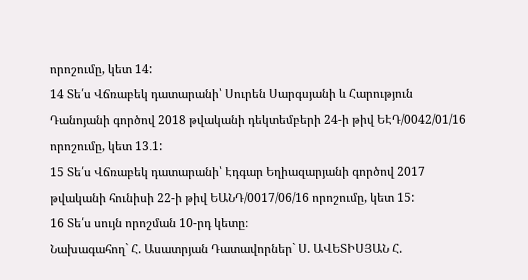որոշումը, կետ 14:
14 Տե՛ս Վճռաբեկ դատարանի՝ Սուրեն Սարգսյանի և Հարություն Դանոյանի գործով 2018 թվականի դեկտեմբերի 24-ի թիվ ԵԷԴ/0042/01/16 որոշումը, կետ 13․1:
15 Տե՛ս Վճռաբեկ դատարանի՝ Էդգար Եղիազարյանի գործով 2017 թվականի հունիսի 22-ի թիվ ԵԱՆԴ/0017/06/16 որոշումը, կետ 15:
16 Տե՛ս սույն որոշման 10-րդ կետը։
Նախագահող` Հ. Ասատրյան Դատավորներ` Ս. ԱՎԵՏԻՍՅԱՆ Հ.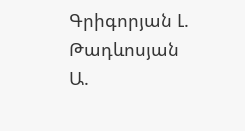Գրիգորյան Լ. Թադևոսյան
Ա.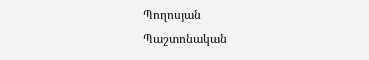Պողոսյան
Պաշտոնական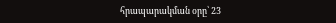հրապարակման օրը՝ 23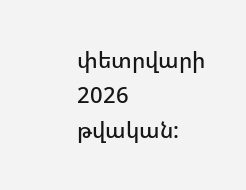փետրվարի 2026 թվական: